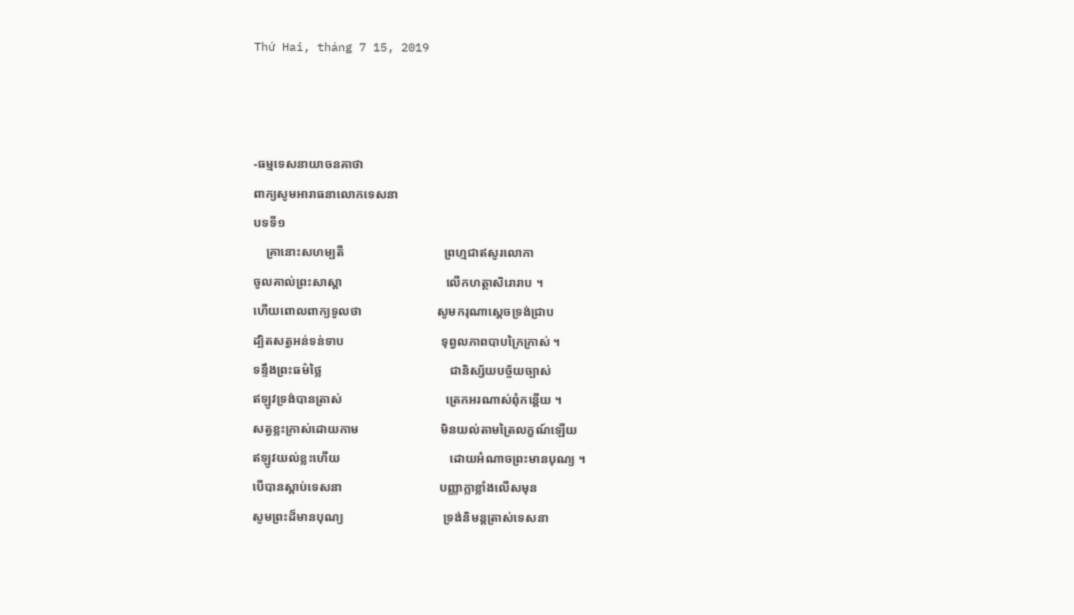Thứ Hai, tháng 7 15, 2019



-ធម្មទេសនាយាចនគាថា
ពាក្យសូមអារាធនាលោកទេសនា
បទទី១
    គ្រានោះសហម្បតី                                ព្រហ្មជាឥសូរលោកា
ចូលគាល់ព្រះសាស្តា                                 លើកហត្ថាសិរោរាប ។
ហើយពោលពាក្យទូលថា                        សូមករុណាស្តេចទ្រង់ជ្រាប
ដ្បិតសត្វអន់ទន់ទាប                               ទុព្វលភាពបាបក្រៃក្រាស់ ។
ទន្ទឹងព្រះធម៌ថ្លៃ                                         ជានិស្ស័យបច្ច័យច្បាស់
ឥឡូវទ្រង់បានត្រាស់                                 ត្រេកអរណាស់ពុំកន្តើយ ។
សត្វខ្លះក្រាស់ដោយកាម                          មិនយល់តាមត្រៃលក្ខណ៍ឡើយ
ឥឡូវយល់ខ្លះហើយ                                   ដោយអំណាចព្រះមានបុណ្យ ។
បើបានស្តាប់ទេសនា                               បញ្ញាក្លាខ្លាំងលើសមុន
សូមព្រះដ៏មានបុណ្យ                                ទ្រង់និមន្តត្រាស់ទេសនា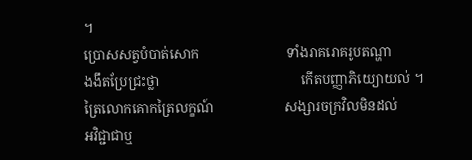។
ប្រោសសត្វបំបាត់សោក                          ទាំងរាគរោគរូបតណ្ហា
ងងឹតប្រែជ្រះថ្លា                                          កើតបញ្ញាភិយ្យោយល់ ។
ត្រៃលោកគោកត្រៃលក្ខណ៍                     សង្សារចក្រវិលមិនដល់
អវិជ្ជាជាឬ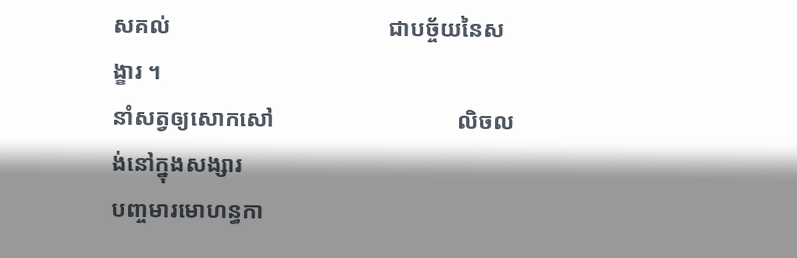សគល់                                      ជាបច្ច័យនៃសង្ខារ ។
នាំសត្វឲ្យសោកសៅ                                លិចលង់នៅក្នុងសង្សារ
បញ្ចមារមោហន្ធកា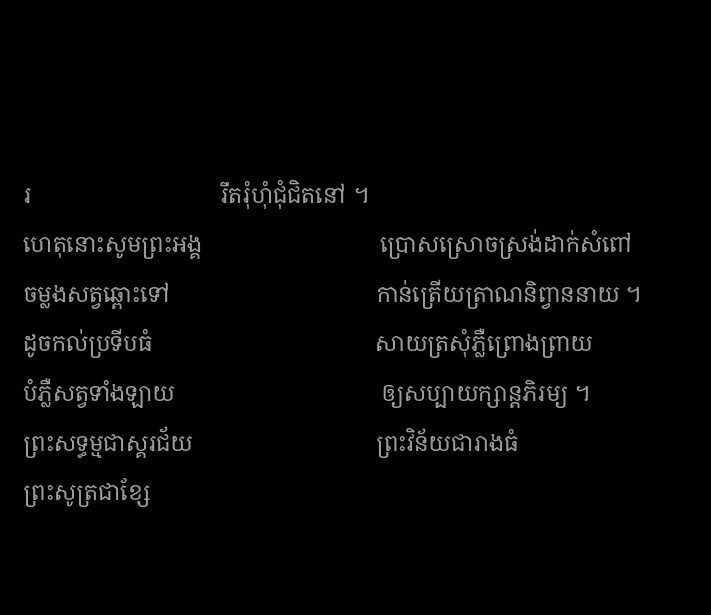រ                                 រឹតរុំហុំជុំជិតនៅ ។
ហេតុនោះសូមព្រះអង្គ                               ប្រោសស្រោចស្រង់ដាក់សំពៅ
ចម្លងសត្វឆ្ពោះទៅ                                    កាន់ត្រើយត្រាណនិព្វាននាយ ។
ដូចកល់ប្រទីបធំ                                       សាយត្រសុំភ្លឺព្រោងព្រាយ
បំភ្លឺសត្វទាំងឡាយ                                    ឲ្យសប្បាយក្សាន្តភិរម្យ ។
ព្រះសទ្ធម្មជាស្គរជ័យ                                ព្រះវិន័យជារាងធំ
ព្រះសូត្រជាខ្សែ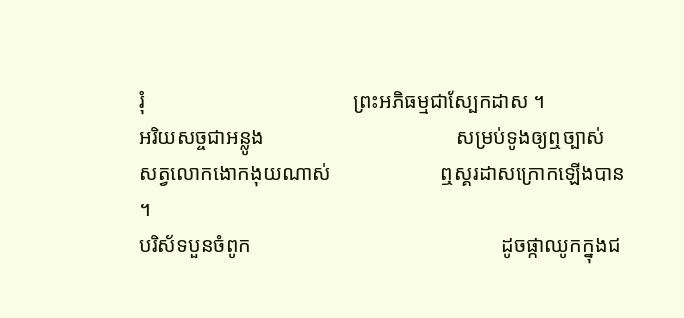រុំ                                        ព្រះអភិធម្មជាស្បែកដាស ។
អរិយសច្ចជាអន្លូង                                     សម្រប់ទូងឲ្យឮច្បាស់
សត្វលោកងោកងុយណាស់                     ឮស្គរដាសក្រោកឡើងបាន ។
បរិស័ទបួនចំពូក                                                ដូចផ្កាឈូកក្នុងជ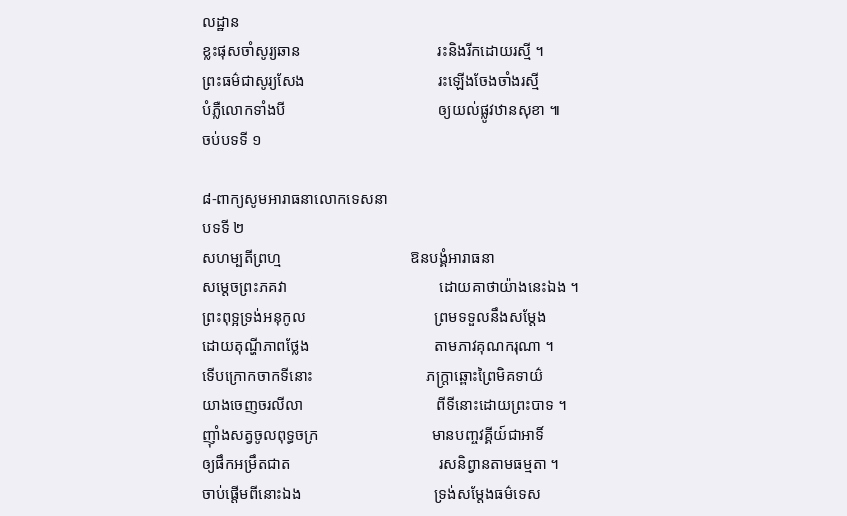លដ្ឋាន
ខ្លះផុសចាំសូរ្យឆាន                                   រះនិងរីកដោយរស្មី ។
ព្រះធម៌ជាសូរ្យសែង                                  រះឡើងចែងចាំងរស្មី
បំភ្លឺលោកទាំងបី                                       ឲ្យយល់ផ្លូវឋានសុខា ៕
ចប់បទទី ១

៨-ពាក្យសូមអារាធនាលោកទេសនា
បទទី ២
សហម្បតីព្រហ្ម                                 ឱនបង្គំអារាធនា
សម្តេចព្រះភគវា                                       ដោយគាថាយ៉ាងនេះឯង ។
ព្រះពុទ្អទ្រង់អនុកូល                                 ព្រមទទួលនឹងសម្តែង
ដោយតុណ្ហីភាពថ្លែង                                តាមភាវគុណករុណា ។
ទើបក្រោកចាកទីនោះ                             ភក្រ្តាឆ្ពោះព្រៃមិគទាយ៌
យាងចេញចរលីលា                                  ពីទីនោះដោយព្រះបាទ ។
ញ៉ាំងសត្វចូលពុទ្ធចក្រ                             មានបញ្ចវគ្គីយ៍ជាអាទិ៍
ឲ្យផឹកអម្រឹតជាត                                      រសនិព្វានតាមធម្មតា ។
ចាប់ផ្តើមពីនោះឯង                                  ទ្រង់សម្តែងធម៌ទេស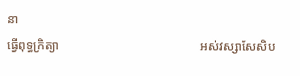នា
ធ្វើពុទ្ធក្រិត្យា                                             អស់វស្សាសែសិប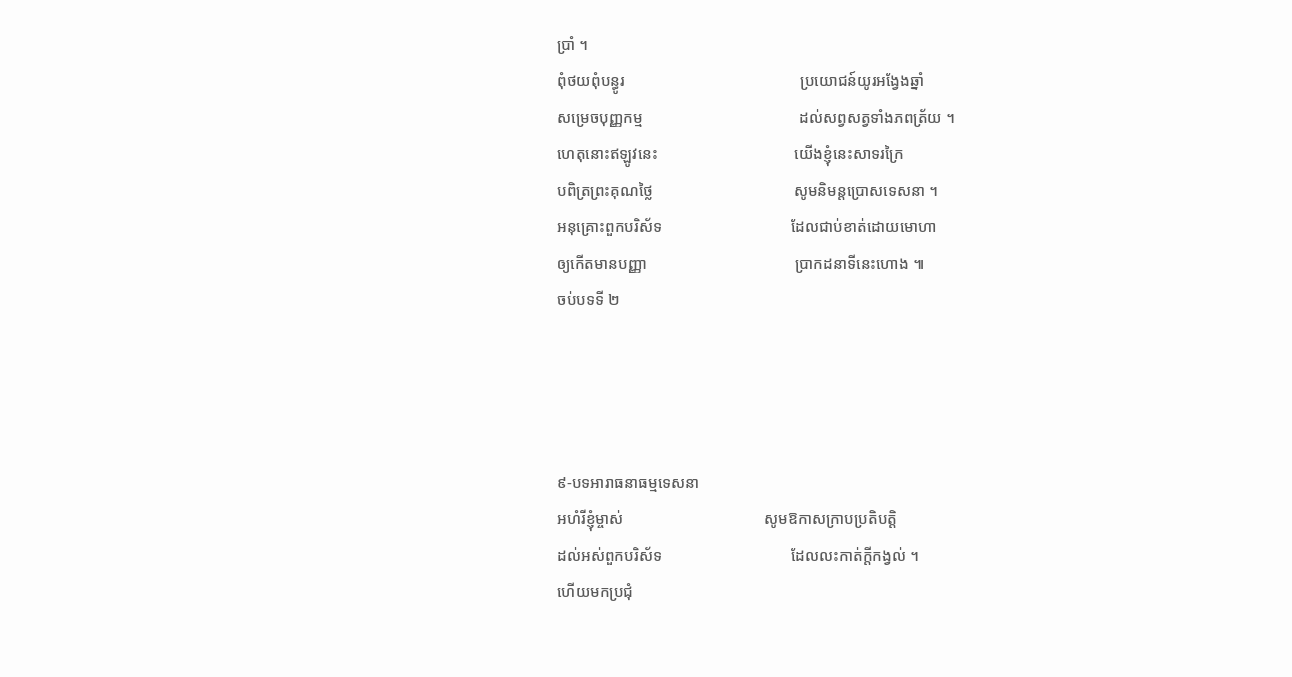ប្រាំ ។
ពុំថយពុំបន្ធូរ                                             ប្រយោជន៍យូរអង្វែងឆ្នាំ
សម្រេចបុញ្ញកម្ម                                        ដល់សព្វសត្វទាំងភពត្រ័យ ។
ហេតុនោះឥឡូវនេះ                                   យើងខ្ញុំនេះសាទរក្រៃ
បពិត្រព្រះគុណថ្លៃ                                    សូមនិមន្តប្រោសទេសនា ។
អនុគ្រោះពួកបរិស័ទ                                 ដែលជាប់ខាត់ដោយមោហា
ឲ្យកើតមានបញ្ញា                                      ប្រាកដនាទីនេះហោង ៕
ចប់បទទី ២




៩-បទអារាធនាធម្មទេសនា
អហំរីខ្ញុំម្ចាស់                                    សូមឱកាសក្រាបប្រតិបត្តិ
ដល់អស់ពួកបរិស័ទ                                 ដែលលះកាត់ក្តីកង្វល់ ។
ហើយមកប្រជុំ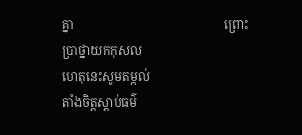គ្នា                                                ព្រោះប្រាថ្នាយកកុសល
ហេតុនេះសូមតម្កល់                                  តាំងចិត្តស្តាប់ធម៌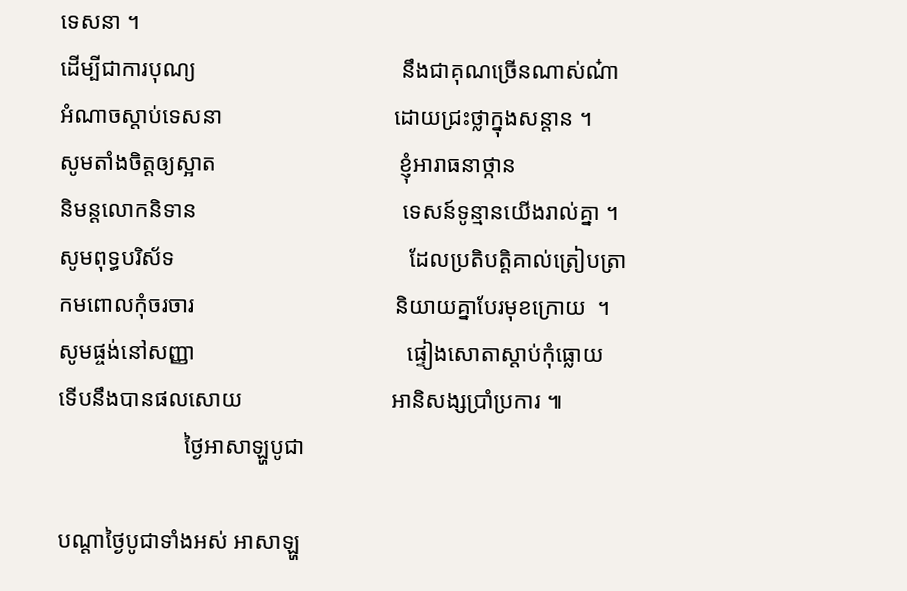ទេសនា ។
ដើម្បីជាការបុណ្យ                                    នឹងជាគុណច្រើនណាស់ណ៎ា
អំណាចស្តាប់ទេសនា                              ដោយជ្រះថ្លាក្នុងសន្តាន ។
សូមតាំងចិត្តឲ្យស្អាត                                ខ្ញុំអារាធនាថ្កាន
និមន្តលោកនិទាន                                    ទេសន៍ទូន្មានយើងរាល់គ្នា ។
សូមពុទ្ធបរិស័ទ                                         ដែលប្រតិបត្តិគាល់ត្រៀបត្រា
កមពោលកុំចរចារ                                   និយាយគ្នាបែរមុខក្រោយ  ។
សូមផ្ចង់នៅសញ្ញា                                     ផ្ទៀងសោតាស្តាប់កុំធ្លោយ
ទើបនឹងបានផលសោយ                          អានិសង្សប្រាំប្រការ ៕
                      ថ្ងៃអាសាឡ្ហបូជា

បណ្តាថ្ងៃបូជាទាំងអស់ អាសាឡ្ហ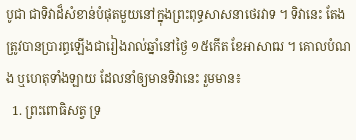បូជា ជាទិវាដ៏សំខាន់បំផុតមួយនៅក្នុងព្រះពុទ្ធសាសនាថេរវាទ ។ ទិវានេះ តែងត្រូវបានប្រារព្ធឡើងជារៀងរាល់ឆ្នាំនៅថ្ងៃ ១៥កើត ខែអាសាឍ ។ គោលបំណង ឬហេតុទាំងឡាយ ដែលនាំឲ្យមានទិវានេះ រួមមាន៖
  1. ព្រះពោធិសត្វ ទ្រ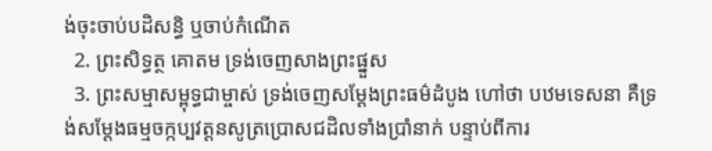ង់ចុះចាប់បដិសន្ធិ ឬចាប់កំណើត
  2. ព្រះសិទ្ធត្ថ គោតម ទ្រង់ចេញសាងព្រះផ្នួស
  3. ព្រះសម្មាសម្ពុទ្ធជាម្ចាស់ ទ្រង់ចេញសម្តែងព្រះធម៌ដំបូង ហៅថា បឋមទេសនា គឺទ្រង់សម្តែងធម្មចក្កប្បវត្តនសូត្រប្រោសជដិលទាំងប្រាំនាក់ បន្ទាប់ពីការ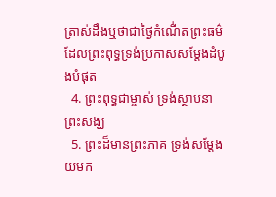ត្រាស់ដឹងឬថាជាថ្ងៃកំណើ់តព្រះធម៌ដែលព្រះពុទ្ធទ្រង់ប្រកាសសម្តែងដំបូងបំផុត
  4. ព្រះពុទ្ធជាម្ចាស់ ទ្រង់ស្ថាបនាព្រះសង្ឃ
  5. ព្រះដ៏មានព្រះភាគ ទ្រង់សម្តែងយមក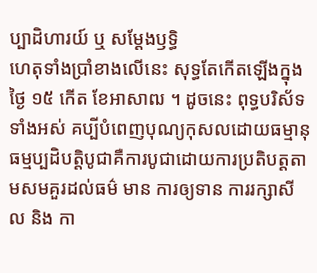ប្បាដិហារយ៍ ឬ សម្តែងឫទ្ធិ
ហេតុទាំងប្រាំខាងលើនេះ សុទ្ធតែកើតឡើងក្នុងថ្ងៃ ១៥ កើត ខែអាសាឍ ។ ដូចនេះ ពុទ្ធបរិស័ទទាំងអស់ គប្បីបំពេញបុណ្យកុសលដោយធម្មានុធម្មប្បដិបត្តិបូជាគឺការបូជាដោយការប្រតិបត្តតាមសមគួរដល់ធម៌ មាន ការឲ្យទាន ការរក្សាសីល និង កា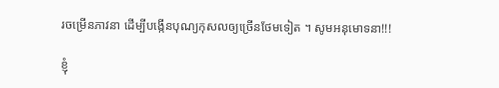រចម្រើនភាវនា ដើម្បីបង្កើនបុណ្យកុសលឲ្យច្រើនថែមទៀត ។ សូមអនុមោទនា!!!

ខ្ញុំ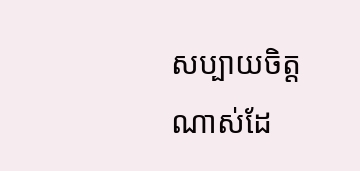សប្បាយចិត្តណាស់ដែ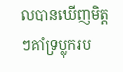លបានឃើញមិត្តៗគាំទ្រប្លុករប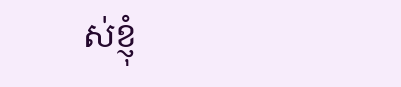ស់ខ្ញុំ